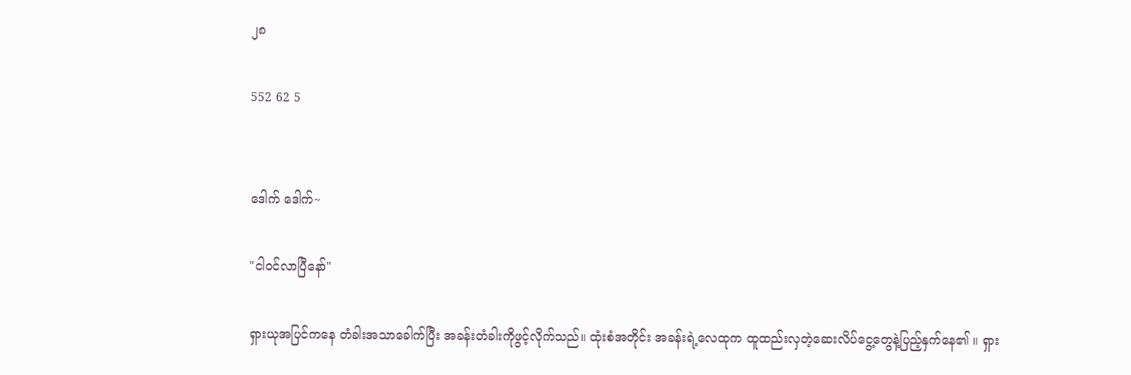၂၈

552 62 5


ဒေါက် ဒေါက်~

"ငါဝင်လာပြီနော်"

ရှားယုအပြင်ကနေ တံခါးအသာခေါက်ပြီး အခန်းတံခါးကိုဖွင့်လိုက်သည်။ ထုံးစံအတိုင်း အခန်းရဲ့လေထုက ထူထည်းလှတဲ့ဆေးလိပ်ငွေ့တွေနဲ့ပြည့်နှက်နေ၏ ။ ရှား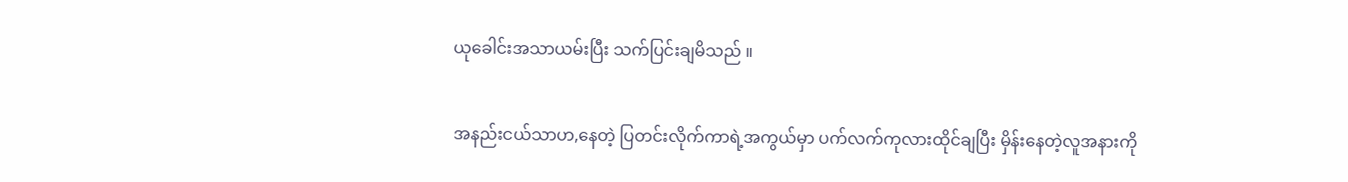ယုခေါင်းအသာယမ်းပြီး သက်ပြင်းချမိသည် ။

အနည်းငယ်သာဟ,နေတဲ့ ပြတင်းလိုက်ကာရဲ့အကွယ်မှာ ပက်လက်ကုလားထိုင်ချပြီး မှိန်းနေတဲ့လူအနားကို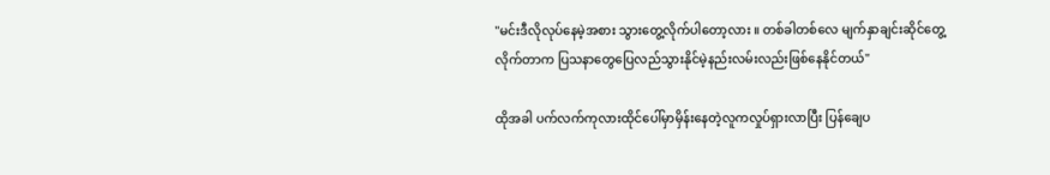"မင်းဒီလိုလုပ်နေမဲ့အစား သွားတွေ့လိုက်ပါတော့လား ။ တစ်ခါတစ်လေ မျက်နှာချင်းဆိုင်တွေ့လိုက်တာက ပြသနာတွေပြေလည်သွားနိုင်မဲ့နည်းလမ်းလည်းဖြစ်နေနိုင်တယ်"

ထိုအခါ ပက်လက်ကုလားထိုင်ပေါ်မှာမှိန်းနေတဲ့လူကလှုပ်ရှားလာပြီး ပြန်ချေပ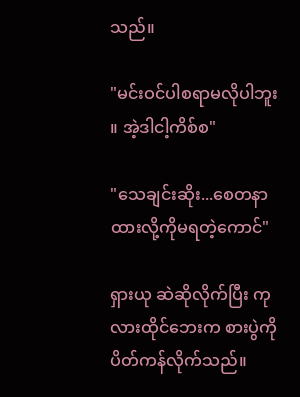သည်။

"မင်းဝင်ပါစရာမလိုပါဘူး ။ အဲ့ဒါငါ့ကိစ်စ"

"သေချင်းဆိုး...စေတနာထားလို့ကိုမရတဲ့ကောင်"

ရှားယု ဆဲဆိုလိုက်ပြီး ကုလားထိုင်ဘေးက စားပွဲကိုပိတ်ကန်လိုက်သည်။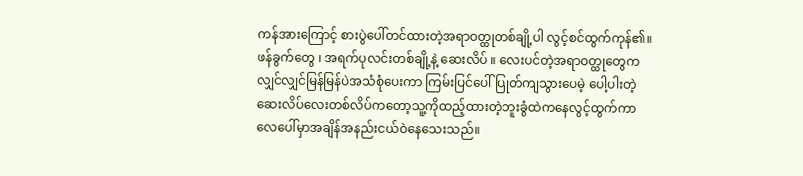ကန်အားကြောင့် စားပွဲပေါ်တင်ထားတဲ့အရာဝတ္ထုတစ်ချို့ပါ လွင့်စင်ထွက်ကုန်၏။ ဖန်ခွက်တွေ ၊ အရက်ပုလင်းတစ်ချို့နဲ့ ဆေးလိပ် ။ လေးပင်တဲ့အရာဝတ္ထုတွေက လျှင်လျှင်မြန်မြန်ပဲအသံစုံပေးကာ ကြမ်းပြင်ပေါ်ပြုတ်ကျသွားပေမဲ့ ပေါ့ပါးတဲ့ဆေးလိပ်လေးတစ်လိပ်ကတော့သူ့ကိုထည့်ထားတဲ့ဘူးခွံထဲကနေလွင့်ထွက်ကာ လေပေါ်မှာအချိန်အနည်းငယ်ဝဲနေသေးသည်။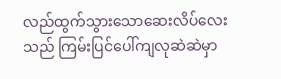လည်ထွက်သွားသောဆေးလိပ်လေးသည် ကြမ်းပြင်ပေါ်ကျလုဆဲဆဲမှာ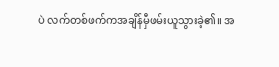ပဲ လက်တစ်ဖက်ကအချိန်မှီဖမ်းယူသွားခဲ့၏။ အ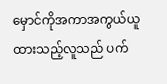မှောင်ကိုအကာအကွယ်ယူထားသည့်လူသည် ပက်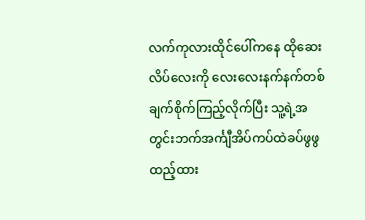လက်ကုလားထိုင်ပေါ်ကနေ ထိုဆေးလိပ်လေးကို လေးလေးနက်နက်တစ်ချက်စိုက်ကြည့်လိုက်ပြီး သူ့ရဲ့အတွင်းဘက်အင်္ကျီအိပ်ကပ်ထဲခပ်ဖွဖွထည့်ထား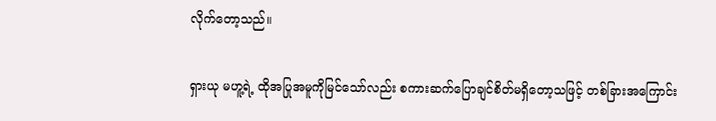လိုက်တော့သည်။

ရှားယု မဟူ့ရဲ့ ထိုအပြုအမူကိုမြင်သော်လည်း စကားဆက်ပြောချင်စိတ်မရှိတော့သဖြင့် တစ်ခြားအကြောင်း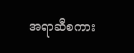အရာဆီစကား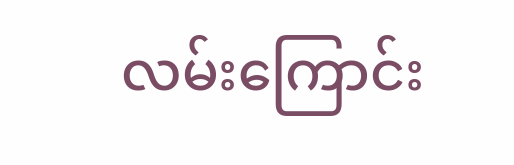လမ်းကြောင်း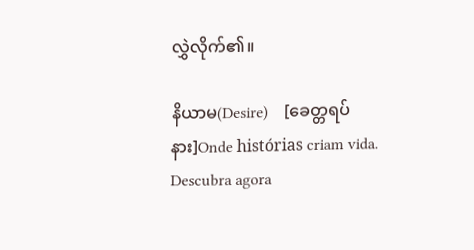လွှဲလိုက်၏။

နိယာမ(Desire)    [ခေတ္တရပ်နား]Onde histórias criam vida. Descubra agora